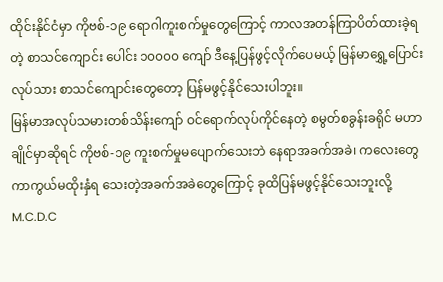ထိုင်းနိုင်ငံမှာ ကိုဗစ်-၁၉ ရောဂါကူးစက်မှုတွေကြောင့် ကာလအတန်ကြာပိတ်ထားခဲ့ရတဲ့ စာသင်ကျောင်း ပေါင်း ၁၀၀၀၀ ကျော် ဒီနေ့ပြန်ဖွင့်လိုက်ပေမယ့် မြန်မာရွှေ့ပြောင်းလုပ်သား စာသင်ကျောင်းတွေတော့ ပြန်မဖွင့်နိုင်သေးပါဘူး။
မြန်မာအလုပ်သမားတစ်သိန်းကျော် ဝင်ရောက်လုပ်ကိုင်နေတဲ့ စမွတ်စခွန်းခရိုင် မဟာချိုင်မှာဆိုရင် ကိုဗစ်-၁၉ ကူးစက်မှုမပျောက်သေးဘဲ နေရာအခက်အခဲ၊ ကလေးတွေကာကွယ်မထိုးနှံရ သေးတဲ့အခက်အခဲတွေကြောင့် ခုထိပြန်မဖွင့်နိုင်သေးဘူးလို့ M.C.D.C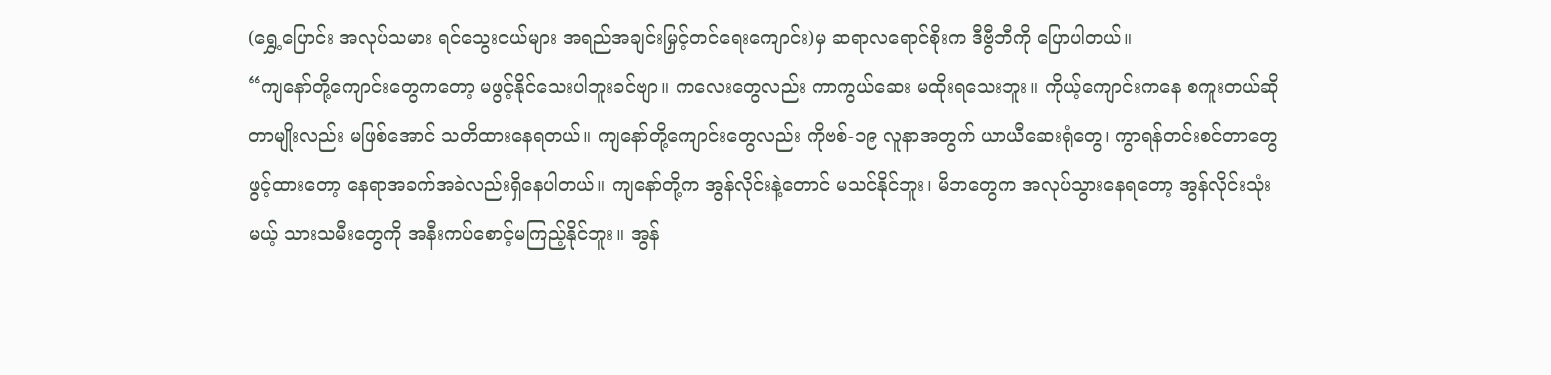(ရွှေ့ပြောင်း အလုပ်သမား ရင်သွေးငယ်များ အရည်အချင်းမြှင့်တင်ရေးကျောင်း)မှ ဆရာလရောင်စိုးက ဒီဗွီဘီကို ပြောပါတယ်။
“ကျနော်တို့ကျောင်းတွေကတော့ မဖွင့်နိုင်သေးပါဘူးခင်ဗျာ။ ကလေးတွေလည်း ကာကွယ်ဆေး မထိုးရသေးဘူး။ ကိုယ့်ကျောင်းကနေ စကူးတယ်ဆိုတာမျိုးလည်း မဖြစ်အောင် သတိထားနေရတယ်။ ကျနော်တို့ကျောင်းတွေလည်း ကိုဗစ်-၁၉ လူနာအတွက် ယာယီဆေးရုံတွေ၊ ကွာရန်တင်းစင်တာတွေ ဖွင့်ထားတော့ နေရာအခက်အခဲလည်းရှိနေပါတယ်။ ကျနော်တို့က အွန်လိုင်းနဲ့တောင် မသင်နိုင်ဘူး၊ မိဘတွေက အလုပ်သွားနေရတော့ အွန်လိုင်းသုံးမယ့် သားသမီးတွေကို အနီးကပ်စောင့်မကြည့်နိုင်ဘူး။ အွန်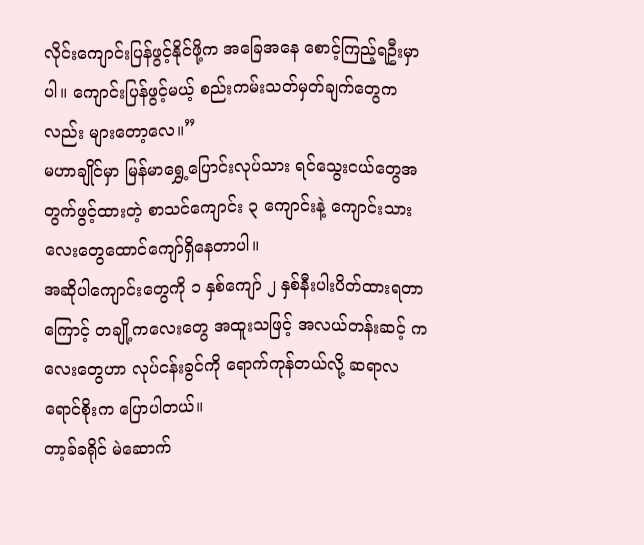လိုင်းကျောင်းပြန်ဖွင့်နိုင်ဖို့က အခြေအနေ စောင့်ကြည့်ရဦးမှာပါ။ ကျောင်းပြန်ဖွင့်မယ့် စည်းကမ်းသတ်မှတ်ချက်တွေကလည်း များတော့လေ။”
မဟာချိုင်မှာ မြန်မာရွှေ့ပြောင်းလုပ်သား ရင်သွေးငယ်တွေအတွက်ဖွင့်ထားတဲ့ စာသင်ကျောင်း ၃ ကျောင်းနဲ့ ကျောင်းသားလေးတွေထောင်ကျော်ရှိနေတာပါ။
အဆိုပါကျောင်းတွေကို ၁ နှစ်ကျော် ၂ နှစ်နီးပါးပိတ်ထားရတာကြောင့် တချို့ကလေးတွေ အထူးသဖြင့် အလယ်တန်းဆင့် ကလေးတွေဟာ လုပ်ငန်းခွင်ကို ရောက်ကုန်တယ်လို့ ဆရာလရောင်စိုးက ပြောပါတယ်။
တာ့ခ်ခရိုင် မဲဆောက်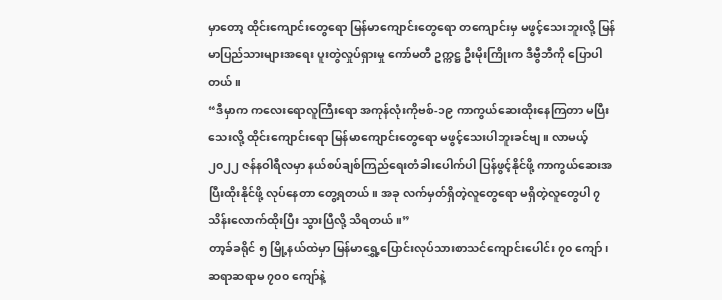မှာတော့ ထိုင်းကျောင်းတွေရော မြန်မာကျောင်းတွေရော တကျောင်းမှ မဖွင့်သေးဘူးလို့ မြန်မာပြည်သားများအရေး ပူးတွဲလှုပ်ရှားမှု ကော်မတီ ဥက္ကဋ္ဌ ဦးမိုးကြိုးက ဒီဗွီဘီကို ပြောပါတယ်။
“ဒီမှာက ကလေးရောလူကြီးရော အကုန်လုံးကိုဗစ်-၁၉ ကာကွယ်ဆေးထိုးနေကြတာ မပြီးသေးလို့ ထိုင်းကျောင်းရော မြန်မာကျောင်းတွေရော မဖွင့်သေးပါဘူးခင်ဗျ။ လာမယ့် ၂၀၂၂ ဇန်နဝါရီလမှာ နယ်စပ်ချစ်ကြည်ရေးတံခါးပေါက်ပါ ပြန်ဖွင့်နိုင်ဖို့ ကာကွယ်ဆေးအပြီးထိုးနိုင်ဖို့ လုပ်နေတာ တွေ့ရတယ်။ အခု လက်မှတ်ရှိတဲ့လူတွေရော မရှိတဲ့လူတွေပါ ၇ သိန်းလောက်ထိုးပြီး သွားပြီလို့ သိရတယ်။”
တာ့ခ်ခရိုင် ၅ မြို့နယ်ထဲမှာ မြန်မာရွှေ့ပြောင်းလုပ်သားစာသင်ကျောင်းပေါင်း ၇၀ ကျော်၊ ဆရာဆရာမ ၇၀၀ ကျော်နဲ့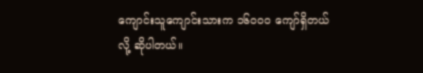ကျောင်းသူကျောင်းသားက ၁၆၀၀၀ ကျော်ရှိတယ်လို့ ဆိုပါတယ်။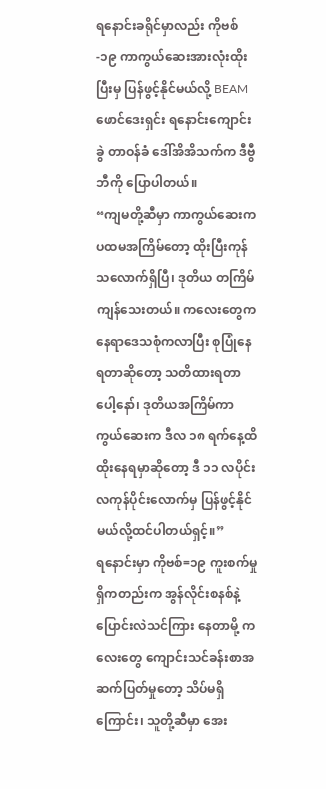ရနောင်းခရိုင်မှာလည်း ကိုဗစ်-၁၉ ကာကွယ်ဆေးအားလုံးထိုးပြီးမှ ပြန်ဖွင့်နိုင်မယ်လို့ BEAM ဖောင်ဒေးရှင်း ရနောင်းကျောင်းခွဲ တာဝန်ခံ ဒေါ်အိအိသက်က ဒီဗွီဘီကို ပြောပါတယ်။
“ကျမတို့ဆီမှာ ကာကွယ်ဆေးက ပထမအကြိမ်တော့ ထိုးပြီးကုန်သလောက်ရှိပြီ၊ ဒုတိယ တကြိမ် ကျန်သေးတယ်။ ကလေးတွေက နေရာဒေသစုံကလာပြီး စုပြုံနေရတာဆိုတော့ သတိထားရတာပေါ့နော်၊ ဒုတိယအကြိမ်ကာကွယ်ဆေးက ဒီလ ၁၈ ရက်နေ့ထိ ထိုးနေရမှာဆိုတော့ ဒီ ၁၁ လပိုင်း လကုန်ပိုင်းလောက်မှ ပြန်ဖွင့်နိုင်မယ်လို့ထင်ပါတယ်ရှင့်။”
ရနောင်းမှာ ကိုဗစ်=၁၉ ကူးစက်မှုရှိကတည်းက အွန်လိုင်းစနစ်နဲ့ ပြောင်းလဲသင်ကြား နေတာမို့ ကလေးတွေ ကျောင်းသင်ခန်းစာအဆက်ပြတ်မှုတော့ သိပ်မရှိကြောင်း၊ သူတို့ဆီမှာ အေး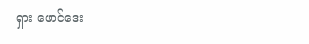ရှား ဖောင်ဒေး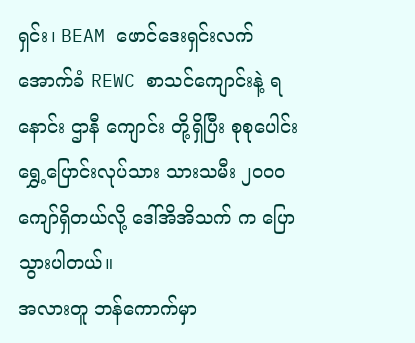ရှင်း၊ BEAM ဖောင်ဒေးရှင်းလက်အောက်ခံ REWC စာသင်ကျောင်းနဲ့ ရနောင်း ဌာနီ ကျောင်း တို့ရှိပြီး စုစုပေါင်းရွှေ့ပြောင်းလုပ်သား သားသမီး ၂၀၀၀ ကျော်ရှိတယ်လို့ ဒေါ်အိအိသက် က ပြောသွားပါတယ်။
အလားတူ ဘန်ကောက်မှာ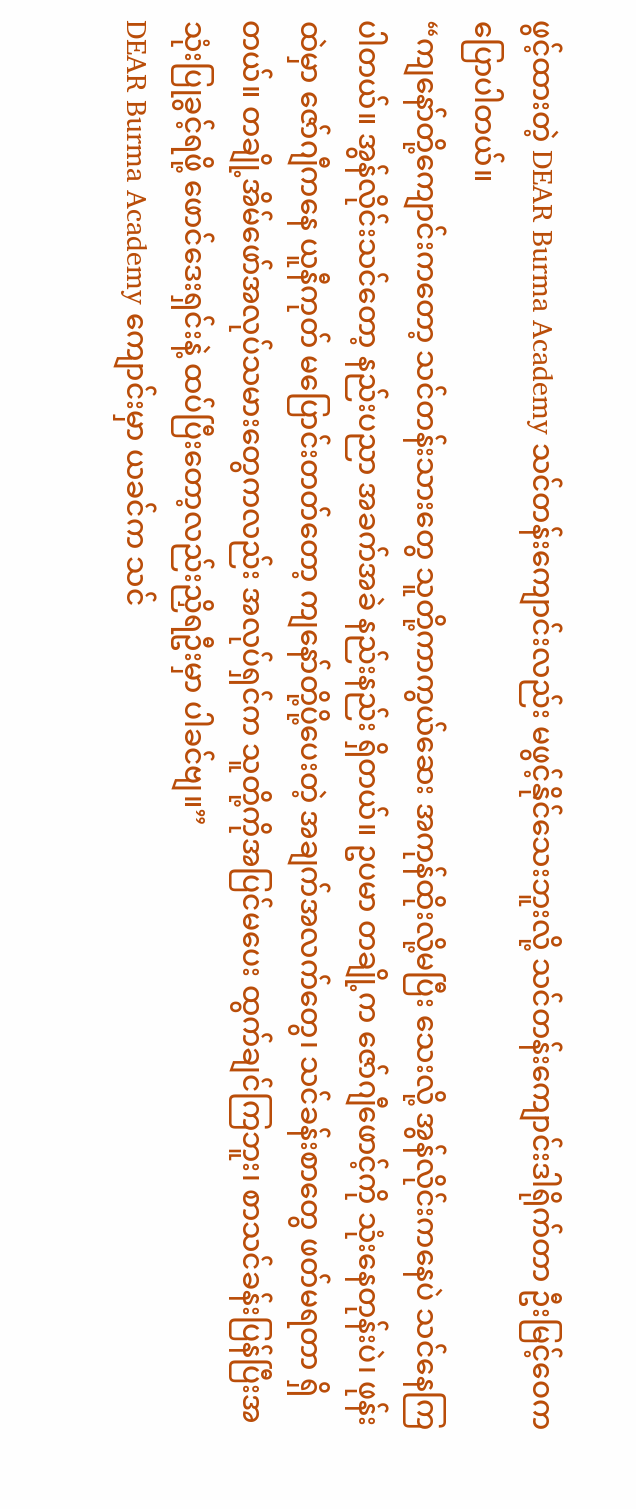ဖွင့်ထားတဲ့ DEAR Burma Academy သင်တန်းကျောင်းလည်း မဖွင့်နိုင်သေးဘူးလို့ သင်တန်းကျောင်းဒါရိုက်တာ ဦးမြင့်ဝေက ပြောပါတယ်။
“ကျနော်တို့ကျောင်းကတော့ သင်တန်းသားတွေ သူတို့ကာကွယ်ဆေး အကုန်ထိုးလို့မပြီး သေးလို့ အွန်လိုင်းကနေပဲ သင်နေကြပါတယ်။ အွန်လိုင်းသင်တော့ နည်းပညာ အခက်အခဲ နည်းနည်း ရှိတယ်။ ဥပမာ တချို့က ဇော်ဂျီဖောင့်ကို သုံးနေတုန်းပဲ၊ ဖုန်းထဲမှာ ဇော်ဂျီကနေ ယူနီကုတ် မပြောင်းတတ်တော့ ကျနော်တို့ပို့ပေးတဲ့ အချက်အလက်တွေ၊ သင်ခန်းစာတွေ ဖတ်မရတာ ရှိတယ်။ တချို့အိမ်ဖော်အလုပ်သမားတွေကလည်း အလုပ်ရှင်က သူတို့ကိုအပြင်မပေး ထွက်ချင်ကြဘူး၊ စာသင်ခန်းပြန်ပြီးအသုံးပြုခွင့်ရဖို့ ဖောင်ဒေးရှင်းနဲ့ ထပ်ပြီးတော့လည်းညှိရဦးမှာ ပါခင်ဗျ။”
DEAR Burma Academy ကျောင်းမှာ ယခင်က သင်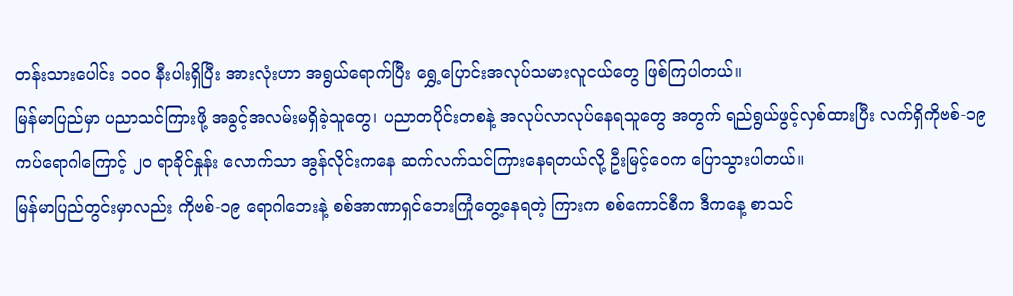တန်းသားပေါင်း ၁၀၀ နီးပါးရှိပြီး အားလုံးဟာ အရွယ်ရောက်ပြီး ရွှေ့ပြောင်းအလုပ်သမားလူငယ်တွေ ဖြစ်ကြပါတယ်။
မြန်မာပြည်မှာ ပညာသင်ကြားဖို့ အခွင့်အလမ်းမရှိခဲ့သူတွေ၊ ပညာတပိုင်းတစနဲ့ အလုပ်လာလုပ်နေရသူတွေ အတွက် ရည်ရွယ်ဖွင့်လှစ်ထားပြီး လက်ရှိကိုဗစ်-၁၉ ကပ်ရောဂါကြောင့် ၂၀ ရာခိုင်နှုန်း လောက်သာ အွန်လိုင်းကနေ ဆက်လက်သင်ကြားနေရတယ်လို့ ဦးမြင့်ဝေက ပြောသွားပါတယ်။
မြန်မာပြည်တွင်းမှာလည်း ကိုဗစ်-၁၉ ရောဂါဘေးနဲ့ စစ်အာဏာရှင်ဘေးကြုံတွေ့နေရတဲ့ ကြားက စစ်ကောင်စီက ဒီကနေ့ စာသင်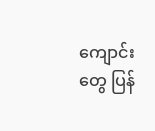ကျောင်းတွေ ပြန်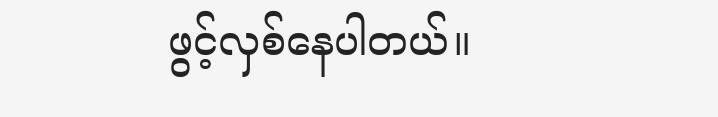ဖွင့်လှစ်နေပါတယ်။